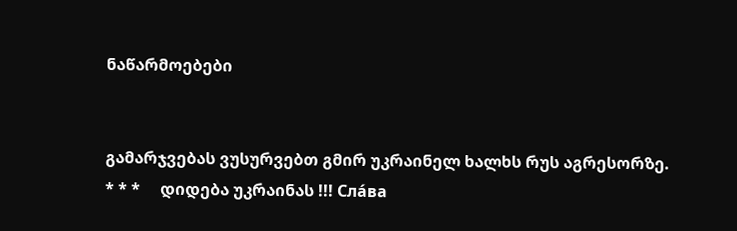ნაწარმოებები


გამარჯვებას ვუსურვებთ გმირ უკრაინელ ხალხს რუს აგრესორზე.     * * *     დიდება უკრაინას !!! Сла́ва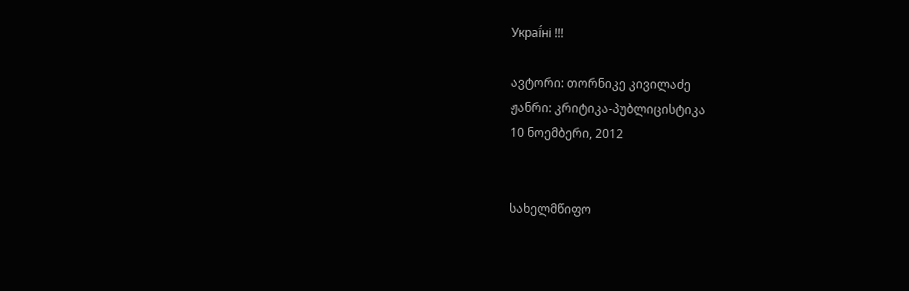Украї́ні !!!

ავტორი: თორნიკე კივილაძე
ჟანრი: კრიტიკა-პუბლიცისტიკა
10 ნოემბერი, 2012


სახელმწიფო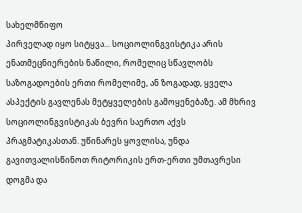სახელმწიფო
პირველად იყო სიტყვა... სოციოლინგვისტიკა არის ენათმეცნიერების ნაწილი, რომელიც სწავლობს საზოგადოების ერთი რომელიმე, ან ზოგადად, ყველა ასპექტის გავლენას მეტყველების გამოყენებაზე. ამ მხრივ სოციოლინგვისტიკას ბევრი საერთო აქვს პრაგმატიკასთან. უწინარეს ყოვლისა, უნდა გავითვალისწინოთ რიტორიკის ერთ-ერთი უმთავრესი დოგმა და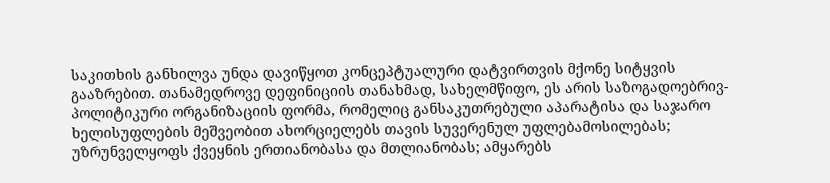საკითხის განხილვა უნდა დავიწყოთ კონცეპტუალური დატვირთვის მქონე სიტყვის გააზრებით. თანამედროვე დეფინიციის თანახმად, სახელმწიფო, ეს არის საზოგადოებრივ-პოლიტიკური ორგანიზაციის ფორმა, რომელიც განსაკუთრებული აპარატისა და საჯარო ხელისუფლების მეშვეობით ახორციელებს თავის სუვერენულ უფლებამოსილებას; უზრუნველყოფს ქვეყნის ერთიანობასა და მთლიანობას; ამყარებს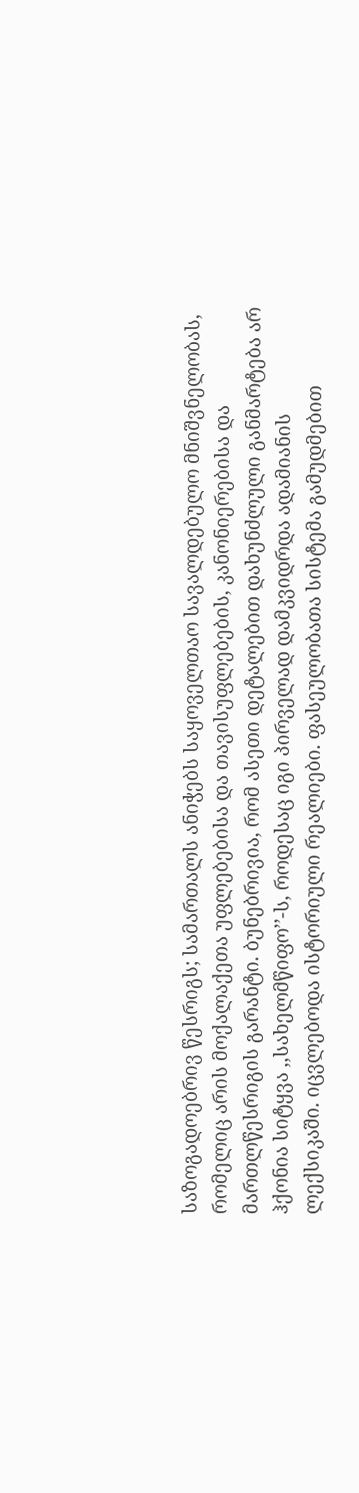საზოგადოებრივ წესრიგს; სამართალს ანიჭებს საყოველთაო სავალდებულო მნიშვნელობას, რომელიც არის მოქალაქეთა უფლებებისა და თავისუფლებების, კანონიერებისა და მართლწესრიგის გარანტი. ბუნებრივია, რომ ასეთი დეტალებით დახუნძლული განმარტება არ ჰქონია სიტყვა ,,სახელმწიფო’’-ს, როდესაც იგი პირველად დამკვიდრდა ადამიანის ლექსიკაში. იცვლებოდა ისტორიული რეალიები. ფასეულობათა სისტემა გამუდმებით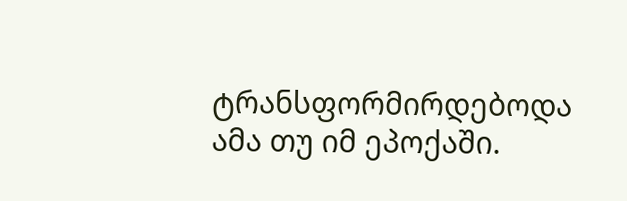ტრანსფორმირდებოდა ამა თუ იმ ეპოქაში.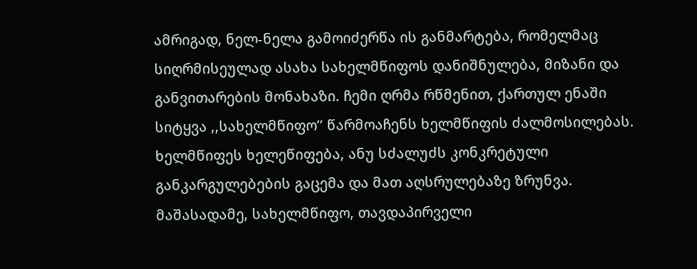ამრიგად, ნელ-ნელა გამოიძერწა ის განმარტება, რომელმაც სიღრმისეულად ასახა სახელმწიფოს დანიშნულება, მიზანი და განვითარების მონახაზი. ჩემი ღრმა რწმენით, ქართულ ენაში სიტყვა ,,სახელმწიფო’’ წარმოაჩენს ხელმწიფის ძალმოსილებას. ხელმწიფეს ხელეწიფება, ანუ სძალუძს კონკრეტული განკარგულებების გაცემა და მათ აღსრულებაზე ზრუნვა. მაშასადამე, სახელმწიფო, თავდაპირველი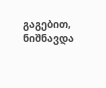გაგებით, ნიშნავდა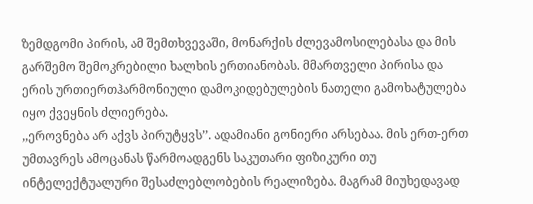ზემდგომი პირის, ამ შემთხვევაში, მონარქის ძლევამოსილებასა და მის გარშემო შემოკრებილი ხალხის ერთიანობას. მმართველი პირისა და ერის ურთიერთჰარმონიული დამოკიდებულების ნათელი გამოხატულება იყო ქვეყნის ძლიერება.
,,ეროვნება არ აქვს პირუტყვს’’. ადამიანი გონიერი არსებაა. მის ერთ-ერთ უმთავრეს ამოცანას წარმოადგენს საკუთარი ფიზიკური თუ ინტელექტუალური შესაძლებლობების რეალიზება. მაგრამ მიუხედავად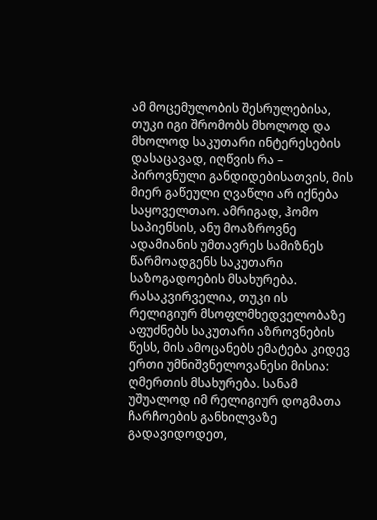ამ მოცემულობის შესრულებისა, თუკი იგი შრომობს მხოლოდ და მხოლოდ საკუთარი ინტერესების დასაცავად, იღწვის რა – პიროვნული განდიდებისათვის, მის მიერ გაწეული ღვაწლი არ იქნება საყოველთაო. ამრიგად, ჰომო საპიენსის, ანუ მოაზროვნე ადამიანის უმთავრეს სამიზნეს წარმოადგენს საკუთარი საზოგადოების მსახურება. რასაკვირველია, თუკი ის რელიგიურ მსოფლმხედველობაზე აფუძნებს საკუთარი აზროვნების წესს, მის ამოცანებს ემატება კიდევ ერთი უმნიშვნელოვანესი მისია: ღმერთის მსახურება. სანამ უშუალოდ იმ რელიგიურ დოგმათა ჩარჩოების განხილვაზე გადავიდოდეთ,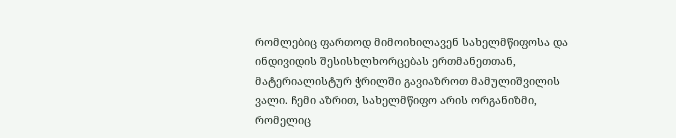რომლებიც ფართოდ მიმოიხილავენ სახელმწიფოსა და ინდივიდის შესისხლხორცებას ერთმანეთთან, მატერიალისტურ ჭრილში გავიაზროთ მამულიშვილის ვალი. ჩემი აზრით, სახელმწიფო არის ორგანიზმი, რომელიც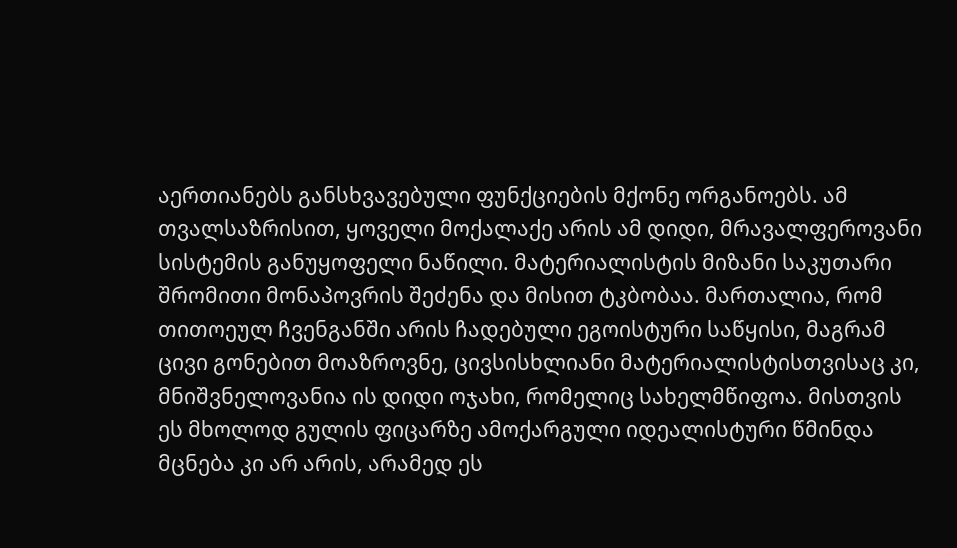აერთიანებს განსხვავებული ფუნქციების მქონე ორგანოებს. ამ თვალსაზრისით, ყოველი მოქალაქე არის ამ დიდი, მრავალფეროვანი სისტემის განუყოფელი ნაწილი. მატერიალისტის მიზანი საკუთარი შრომითი მონაპოვრის შეძენა და მისით ტკბობაა. მართალია, რომ თითოეულ ჩვენგანში არის ჩადებული ეგოისტური საწყისი, მაგრამ ცივი გონებით მოაზროვნე, ცივსისხლიანი მატერიალისტისთვისაც კი, მნიშვნელოვანია ის დიდი ოჯახი, რომელიც სახელმწიფოა. მისთვის ეს მხოლოდ გულის ფიცარზე ამოქარგული იდეალისტური წმინდა მცნება კი არ არის, არამედ ეს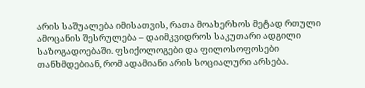არის საშუალება იმისათვის, რათა მოახერხოს მეტად რთული ამოცანის შესრულება – დაიმკვიდროს საკუთარი ადგილი საზოგადოებაში. ფსიქოლოგები და ფილოსოფოსები თანხმდებიან, რომ ადამიანი არის სოციალური არსება.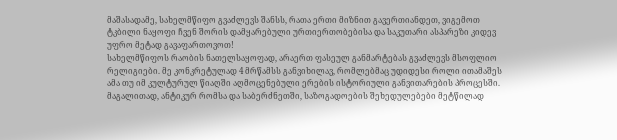მაშასადამე, სახელმწიფო გვაძლევს შანსს, რათა ერთი მიზნით გავერთიანდეთ, ვიგემოთ ტკბილი ნაყოფი ჩვენ შორის დამყარებული ურთიერთობებისა და საკუთარი ასპარეზი კიდევ უფრო მეტად გავაფართოვოთ!
სახელმწიფოს რაობის ნათელსაყოფად, არაერთ ფასეულ განმარტებას გვაძლევს მსოფლიო რელიგიები. მე კონკრეტულად 4 მრწამსს განვიხილავ, რომლებმაც უდიდესი როლი ითამაშეს ამა თუ იმ კულტურულ წიაღში აღმოცენებული ერების ისტორიული განვითარების პროცესში. მაგალითად, ანტიკურ რომსა და საბერძნეთში, საზოგადოების შეხედულებები მეტწილად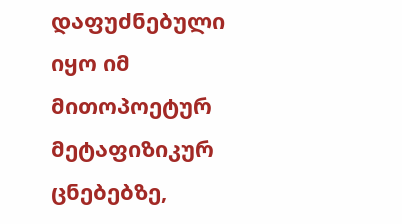დაფუძნებული იყო იმ მითოპოეტურ მეტაფიზიკურ ცნებებზე,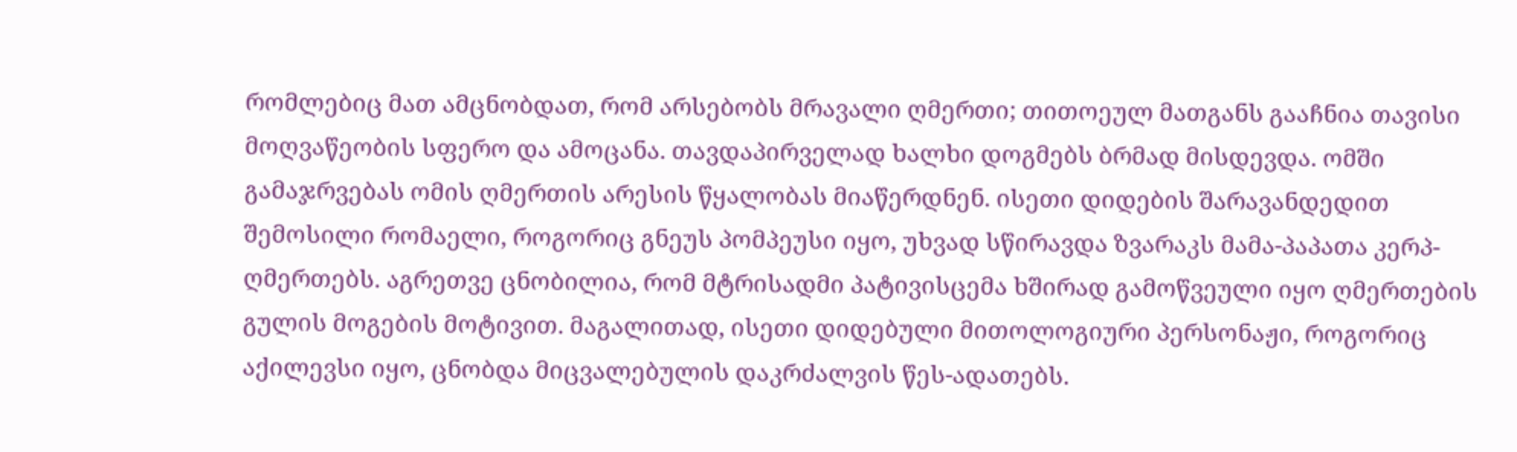რომლებიც მათ ამცნობდათ, რომ არსებობს მრავალი ღმერთი; თითოეულ მათგანს გააჩნია თავისი მოღვაწეობის სფერო და ამოცანა. თავდაპირველად ხალხი დოგმებს ბრმად მისდევდა. ომში გამაჯრვებას ომის ღმერთის არესის წყალობას მიაწერდნენ. ისეთი დიდების შარავანდედით შემოსილი რომაელი, როგორიც გნეუს პომპეუსი იყო, უხვად სწირავდა ზვარაკს მამა-პაპათა კერპ-ღმერთებს. აგრეთვე ცნობილია, რომ მტრისადმი პატივისცემა ხშირად გამოწვეული იყო ღმერთების გულის მოგების მოტივით. მაგალითად, ისეთი დიდებული მითოლოგიური პერსონაჟი, როგორიც აქილევსი იყო, ცნობდა მიცვალებულის დაკრძალვის წეს-ადათებს.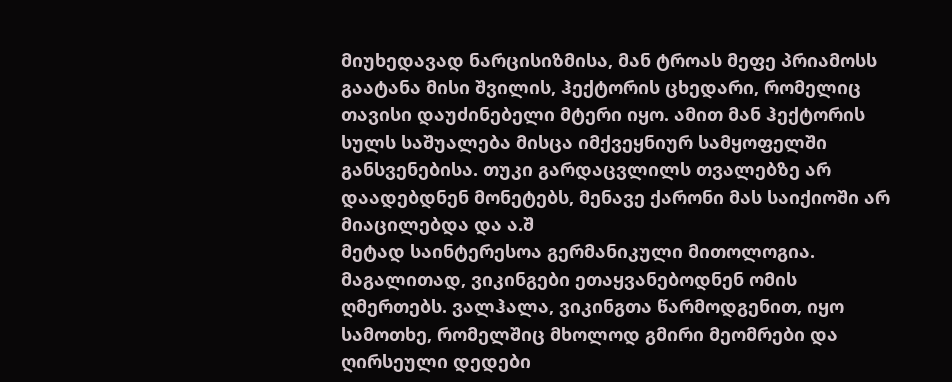მიუხედავად ნარცისიზმისა, მან ტროას მეფე პრიამოსს გაატანა მისი შვილის, ჰექტორის ცხედარი, რომელიც თავისი დაუძინებელი მტერი იყო. ამით მან ჰექტორის სულს საშუალება მისცა იმქვეყნიურ სამყოფელში განსვენებისა. თუკი გარდაცვლილს თვალებზე არ დაადებდნენ მონეტებს, მენავე ქარონი მას საიქიოში არ მიაცილებდა და ა.შ
მეტად საინტერესოა გერმანიკული მითოლოგია. მაგალითად, ვიკინგები ეთაყვანებოდნენ ომის ღმერთებს. ვალჰალა, ვიკინგთა წარმოდგენით, იყო სამოთხე, რომელშიც მხოლოდ გმირი მეომრები და ღირსეული დედები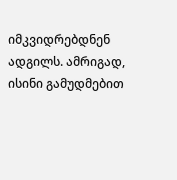იმკვიდრებდნენ ადგილს. ამრიგად, ისინი გამუდმებით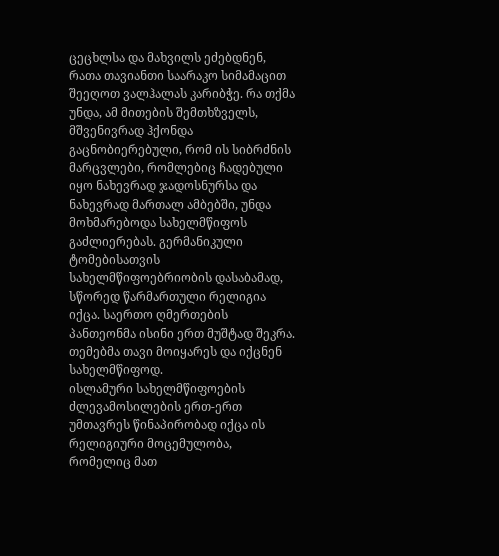ცეცხლსა და მახვილს ეძებდნენ, რათა თავიანთი საარაკო სიმამაცით შეეღოთ ვალჰალას კარიბჭე. რა თქმა უნდა, ამ მითების შემთხზველს, მშვენივრად ჰქონდა გაცნობიერებული, რომ ის სიბრძნის მარცვლები, რომლებიც ჩადებული იყო ნახევრად ჯადოსნურსა და ნახევრად მართალ ამბებში, უნდა მოხმარებოდა სახელმწიფოს გაძლიერებას. გერმანიკული ტომებისათვის სახელმწიფოებრიობის დასაბამად, სწორედ წარმართული რელიგია იქცა. საერთო ღმერთების პანთეონმა ისინი ერთ მუშტად შეკრა. თემებმა თავი მოიყარეს და იქცნენ სახელმწიფოდ.
ისლამური სახელმწიფოების ძლევამოსილების ერთ-ერთ უმთავრეს წინაპირობად იქცა ის რელიგიური მოცემულობა, რომელიც მათ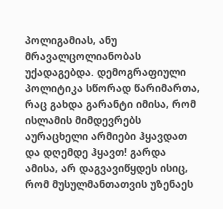პოლიგამიას, ანუ მრავალცოლიანობას უქადაგებდა. დემოგრაფიული პოლიტიკა სწორად წარიმართა, რაც გახდა გარანტი იმისა, რომ ისლამის მიმდევრებს აურაცხელი არმიები ჰყავდათ და დღემდე ჰყავთ! გარდა ამისა, არ დაგვავიწყდეს ისიც, რომ მუსულმანთათვის უზენაეს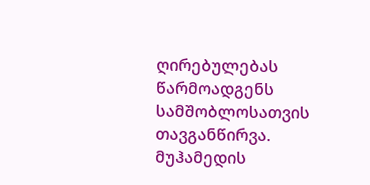ღირებულებას წარმოადგენს სამშობლოსათვის თავგანწირვა. მუჰამედის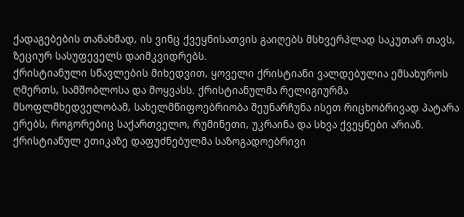ქადაგებების თანახმად, ის ვინც ქვეყნისათვის გაიღებს მსხვერპლად საკუთარ თავს, ზეციურ სასუფეველს დაიმკვიდრებს.
ქრისტიანული სწავლების მიხედვით, ყოველი ქრისტიანი ვალდებულია ემსახუროს ღმერთს, სამშობლოსა და მოყვასს. ქრისტიანულმა რელიგიურმა მსოფლმხედველობამ, სახელმწიფოებრიობა შეუნარჩუნა ისეთ რიცხობრივად პატარა ერებს, როგორებიც საქართველო, რუმინეთი, უკრაინა და სხვა ქვეყნები არიან. ქრისტიანულ ეთიკაზე დაფუძნებულმა საზოგადოებრივი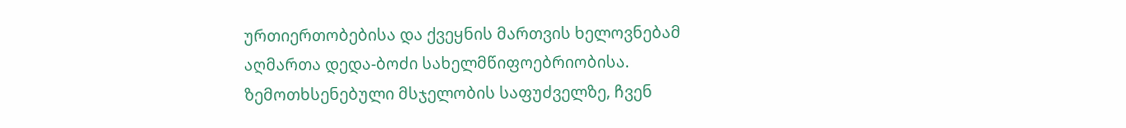ურთიერთობებისა და ქვეყნის მართვის ხელოვნებამ აღმართა დედა-ბოძი სახელმწიფოებრიობისა.
ზემოთხსენებული მსჯელობის საფუძველზე, ჩვენ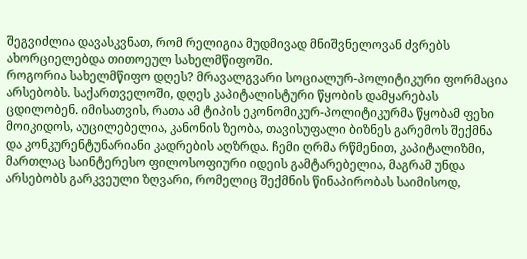შეგვიძლია დავასკვნათ, რომ რელიგია მუდმივად მნიშვნელოვან ძვრებს ახორციელებდა თითოეულ სახელმწიფოში.
როგორია სახელმწიფო დღეს? მრავალგვარი სოციალურ-პოლიტიკური ფორმაცია არსებობს. საქართველოში, დღეს კაპიტალისტური წყობის დამყარებას ცდილობენ. იმისათვის, რათა ამ ტიპის ეკონომიკურ-პოლიტიკურმა წყობამ ფეხი მოიკიდოს, აუცილებელია, კანონის ზეობა, თავისუფალი ბიზნეს გარემოს შექმნა და კონკურენტუნარიანი კადრების აღზრდა. ჩემი ღრმა რწმენით, კაპიტალიზმი, მართლაც საინტერესო ფილოსოფიური იდეის გამტარებელია, მაგრამ უნდა არსებობს გარკვეული ზღვარი, რომელიც შექმნის წინაპირობას საიმისოდ,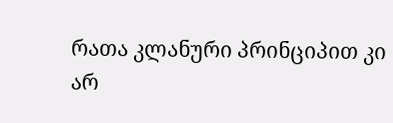რათა კლანური პრინციპით კი არ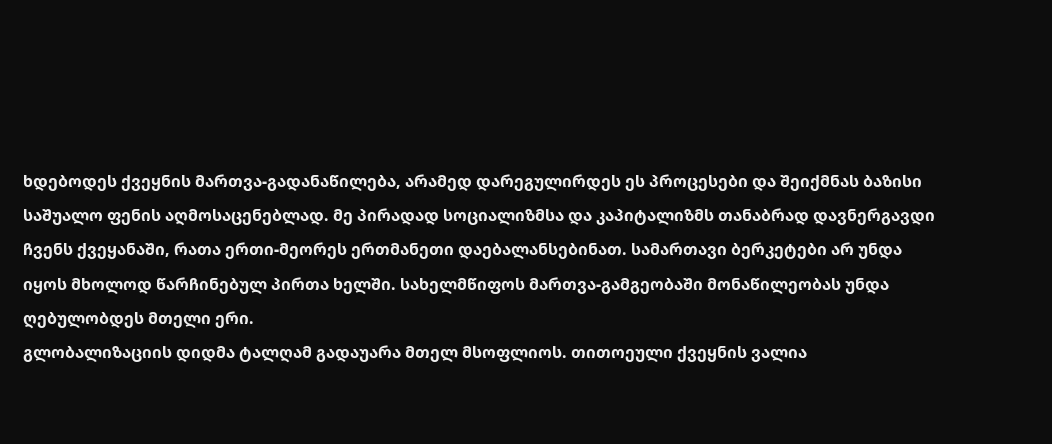ხდებოდეს ქვეყნის მართვა-გადანაწილება, არამედ დარეგულირდეს ეს პროცესები და შეიქმნას ბაზისი საშუალო ფენის აღმოსაცენებლად. მე პირადად სოციალიზმსა და კაპიტალიზმს თანაბრად დავნერგავდი ჩვენს ქვეყანაში, რათა ერთი-მეორეს ერთმანეთი დაებალანსებინათ. სამართავი ბერკეტები არ უნდა იყოს მხოლოდ წარჩინებულ პირთა ხელში. სახელმწიფოს მართვა-გამგეობაში მონაწილეობას უნდა ღებულობდეს მთელი ერი.
გლობალიზაციის დიდმა ტალღამ გადაუარა მთელ მსოფლიოს. თითოეული ქვეყნის ვალია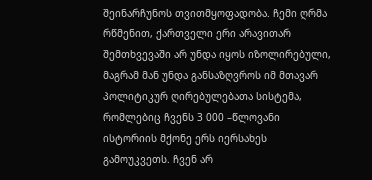შეინარჩუნოს თვითმყოფადობა. ჩემი ღრმა რწმენით, ქართველი ერი არავითარ შემთხვევაში არ უნდა იყოს იზოლირებული, მაგრამ მან უნდა განსაზღვროს იმ მთავარ პოლიტიკურ ღირებულებათა სისტემა, რომლებიც ჩვენს 3 000 –წლოვანი ისტორიის მქონე ერს იერსახეს გამოუკვეთს. ჩვენ არ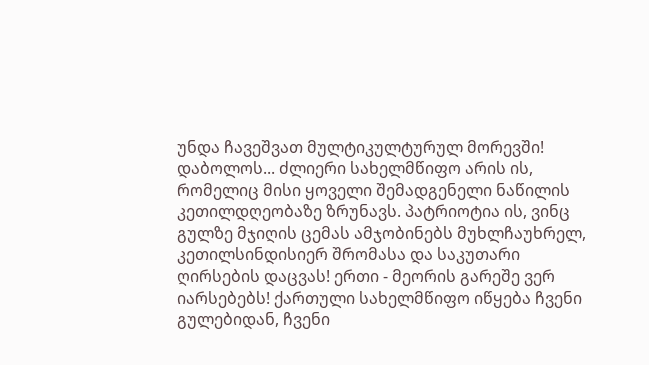უნდა ჩავეშვათ მულტიკულტურულ მორევში!
დაბოლოს... ძლიერი სახელმწიფო არის ის, რომელიც მისი ყოველი შემადგენელი ნაწილის კეთილდღეობაზე ზრუნავს. პატრიოტია ის, ვინც გულზე მჯიღის ცემას ამჯობინებს მუხლჩაუხრელ, კეთილსინდისიერ შრომასა და საკუთარი ღირსების დაცვას! ერთი - მეორის გარეშე ვერ იარსებებს! ქართული სახელმწიფო იწყება ჩვენი გულებიდან, ჩვენი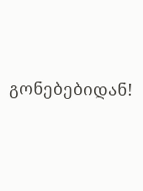გონებებიდან!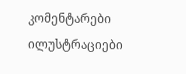კომენტარები ილუსტრაციები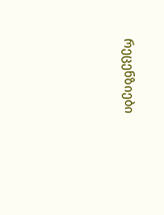რეცენზიები